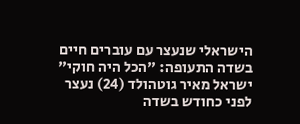הישראלי שנעצר עם עוברים חיים בשדה התעופה: "הכל היה חוקי"
ישראל מאיר גוטהולד (24) נעצר לפני כחודש בשדה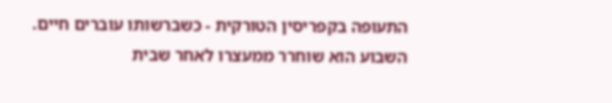התעופה בקפריסין הטורקית - כשברשותו עוברים חיים. השבוע הוא שוחרר ממעצרו לאחר שבית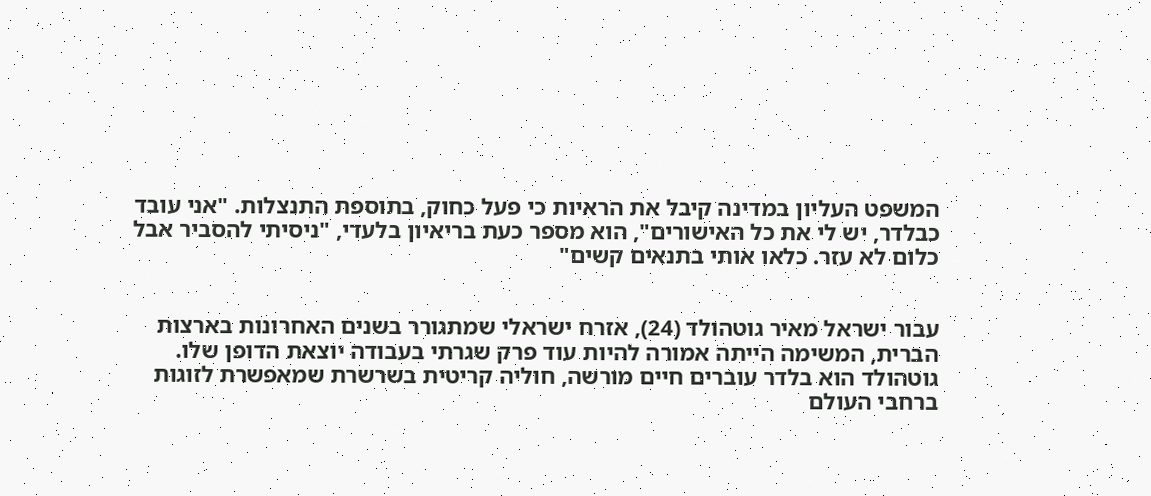המשפט העליון במדינה קיבל את הראיות כי פעל כחוק, בתוספת התנצלות. "אני עובד כבלדר, יש לי את כל האישורים", הוא מספר כעת בריאיון בלעדי, "ניסיתי להסביר אבל כלום לא עזר. כלאו אותי בתנאים קשים"


עבור ישראל מאיר גוטהולד (24), אזרח ישראלי שמתגורר בשנים האחרונות בארצות הברית, המשימה הייתה אמורה להיות עוד פרק שגרתי בעבודה יוצאת הדופן שלו. גוטהולד הוא בלדר עוברים חיים מורשה, חוליה קריטית בשרשרת שמאפשרת לזוגות ברחבי העולם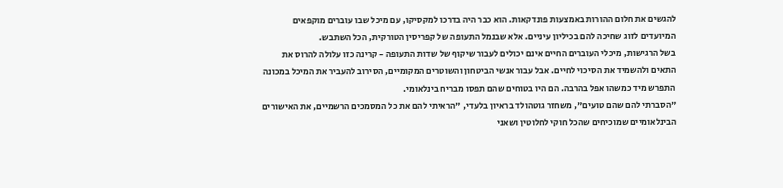להגשים את חלום ההורות באמצעות פונדקאות. הוא כבר היה בדרכו למקסיקו, עם מיכל שבו עוברים מוקפאים המיועדים לזוג שחיכה להם בכיליון עיניים. אלא שבנמל התעופה של קפריסין הטורקית, הכל השתבש.
בשל הרגישות, מיכלי העוברים החיים אינם יכולים לעבור שיקוף של שדות התעופה - קרינה כזו עלולה להרוס את התאים ולהשמיד את הסיכוי לחיים. אבל עבור אנשי הביטחון והשוטרים המקומיים, הסירוב להעביר את המיכל במכונה התפרש מיד כמשהו אפל בהרבה. הם היו בטוחים שהם תפסו מבריח בינלאומי.
"הסברתי להם שהם טועים", משחזר גוטהולד בראיון בלעדי, "הראיתי להם את כל המסמכים הרשמיים, את האישורים הבינלאומיים שמוכיחים שהכל חוקי לחלוטין ושאני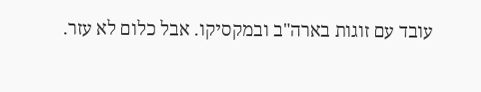עובד עם זוגות בארה"ב ובמקסיקו. אבל כלום לא עזר.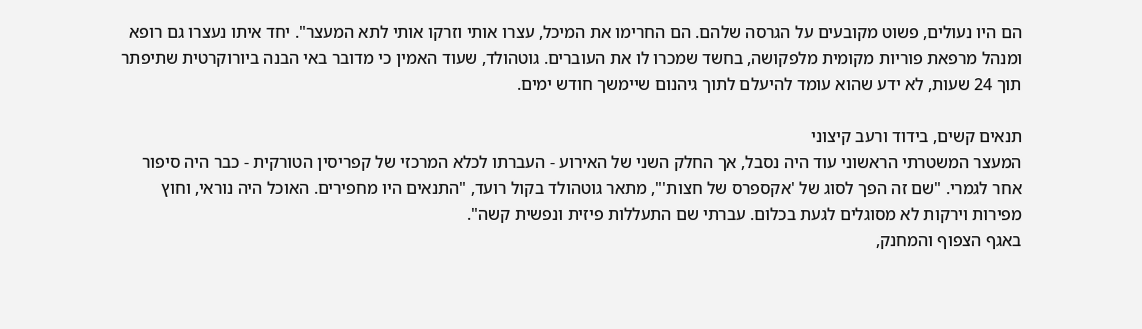הם היו נעולים, פשוט מקובעים על הגרסה שלהם. הם החרימו את המיכל, עצרו אותי וזרקו אותי לתא המעצר". יחד איתו נעצרו גם רופא ומנהל מרפאת פוריות מקומית מלפקושה, בחשד שמכרו לו את העוברים. גוטהולד, שעוד האמין כי מדובר באי הבנה ביורוקרטית שתיפתר תוך 24 שעות, לא ידע שהוא עומד להיעלם לתוך גיהנום שיימשך חודש ימים.

תנאים קשים, בידוד ורעב קיצוני
המעצר המשטרתי הראשוני עוד היה נסבל, אך החלק השני של האירוע - העברתו לכלא המרכזי של קפריסין הטורקית - כבר היה סיפור אחר לגמרי. "שם זה הפך לסוג של 'אקספרס של חצות'", מתאר גוטהולד בקול רועד, "התנאים היו מחפירים. האוכל היה נוראי, וחוץ מפירות וירקות לא מסוגלים לגעת בכלום. עברתי שם התעללות פיזית ונפשית קשה".
באגף הצפוף והמחנק,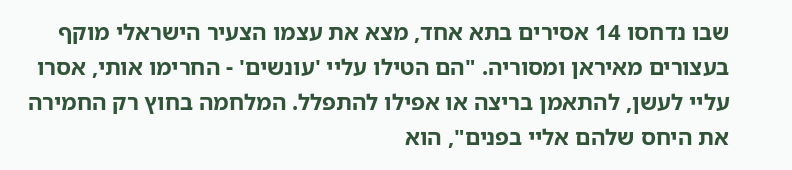שבו נדחסו 14 אסירים בתא אחד, מצא את עצמו הצעיר הישראלי מוקף בעצורים מאיראן ומסוריה. "הם הטילו עליי 'עונשים' - החרימו אותי, אסרו עליי לעשן, להתאמן בריצה או אפילו להתפלל. המלחמה בחוץ רק החמירה את היחס שלהם אליי בפנים", הוא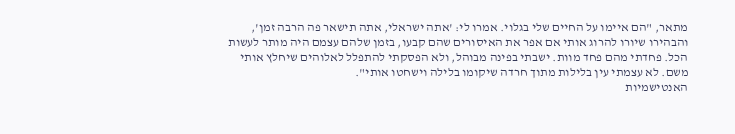מתאר, "הם איימו על החיים שלי בגלוי. אמרו לי: 'אתה ישראלי, אתה תישאר פה הרבה זמן', והבהירו שיורו להרוג אותי אם אפר את האיסורים שהם קבעו, בזמן שלהם עצמם היה מותר לעשות הכל. פחדתי מהם פחד מוות. ישבתי בפינה מבוהל, ולא הפסקתי להתפלל לאלוהים שיחלץ אותי משם. לא עצמתי עין בלילות מתוך חרדה שיקומו בלילה וישחטו אותי".
האנטישמיות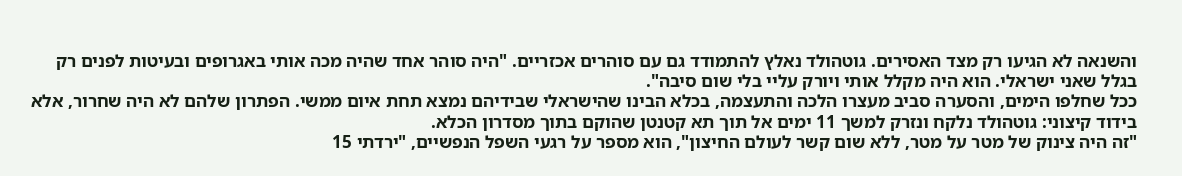והשנאה לא הגיעו רק מצד האסירים. גוטהולד נאלץ להתמודד גם עם סוהרים אכזריים. "היה סוהר אחד שהיה מכה אותי באגרופים ובעיטות לפנים רק בגלל שאני ישראלי. הוא היה מקלל אותי ויורק עליי בלי שום סיבה".
ככל שחלפו הימים, והסערה סביב מעצרו הלכה והתעצמה, בכלא הבינו שהישראלי שבידיהם נמצא תחת איום ממשי. הפתרון שלהם לא היה שחרור, אלא בידוד קיצוני: גוטהולד נלקח ונזרק למשך 11 ימים אל תוך תא קטנטן שהוקם בתוך מסדרון הכלא.
"זה היה צינוק של מטר על מטר, ללא שום קשר לעולם החיצון", הוא מספר על רגעי השפל הנפשיים, "ירדתי 15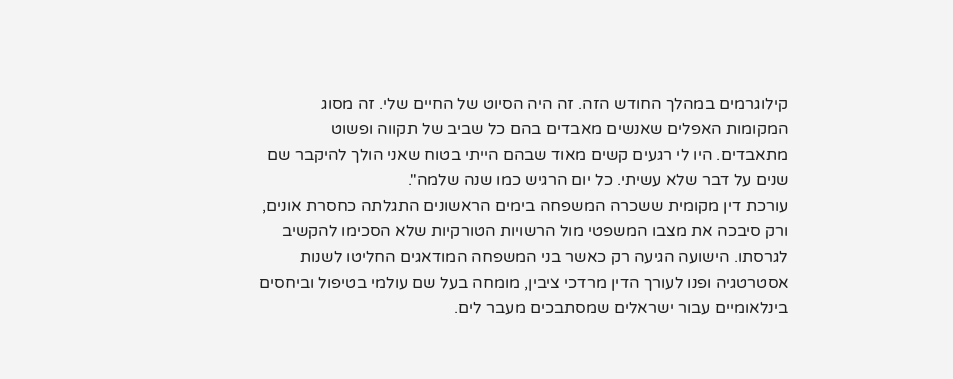קילוגרמים במהלך החודש הזה. זה היה הסיוט של החיים שלי. זה מסוג המקומות האפלים שאנשים מאבדים בהם כל שביב של תקווה ופשוט מתאבדים. היו לי רגעים קשים מאוד שבהם הייתי בטוח שאני הולך להיקבר שם שנים על דבר שלא עשיתי. כל יום הרגיש כמו שנה שלמה".
עורכת דין מקומית ששכרה המשפחה בימים הראשונים התגלתה כחסרת אונים, ורק סיבכה את מצבו המשפטי מול הרשויות הטורקיות שלא הסכימו להקשיב לגרסתו. הישועה הגיעה רק כאשר בני המשפחה המודאגים החליטו לשנות אסטרטגיה ופנו לעורך הדין מרדכי ציבין, מומחה בעל שם עולמי בטיפול וביחסים בינלאומיים עבור ישראלים שמסתבכים מעבר לים.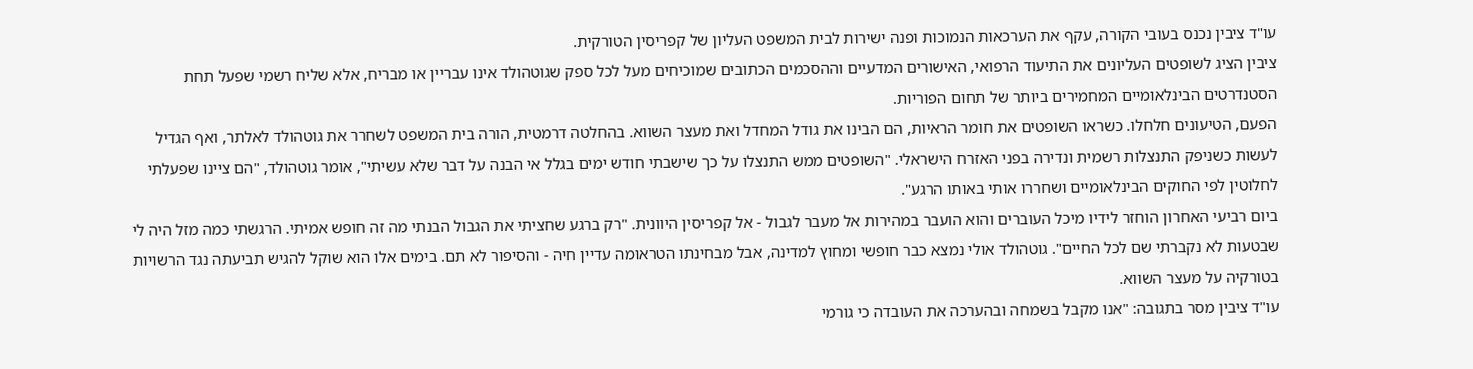עו"ד ציבין נכנס בעובי הקורה, עקף את הערכאות הנמוכות ופנה ישירות לבית המשפט העליון של קפריסין הטורקית.
ציבין הציג לשופטים העליונים את התיעוד הרפואי, האישורים המדעיים וההסכמים הכתובים שמוכיחים מעל לכל ספק שגוטהולד אינו עבריין או מבריח, אלא שליח רשמי שפעל תחת הסטנדרטים הבינלאומיים המחמירים ביותר של תחום הפוריות.
הפעם, הטיעונים חלחלו. כשראו השופטים את חומר הראיות, הם הבינו את גודל המחדל ואת מעצר השווא. בהחלטה דרמטית, הורה בית המשפט לשחרר את גוטהולד לאלתר, ואף הגדיל לעשות כשניפק התנצלות רשמית ונדירה בפני האזרח הישראלי. "השופטים ממש התנצלו על כך שישבתי חודש ימים בגלל אי הבנה על דבר שלא עשיתי", אומר גוטהולד, "הם ציינו שפעלתי לחלוטין לפי החוקים הבינלאומיים ושחררו אותי באותו הרגע".
ביום רביעי האחרון הוחזר לידיו מיכל העוברים והוא הועבר במהירות אל מעבר לגבול - אל קפריסין היוונית. "רק ברגע שחציתי את הגבול הבנתי מה זה חופש אמיתי. הרגשתי כמה מזל היה לי שבטעות לא נקברתי שם לכל החיים". גוטהולד אולי נמצא כבר חופשי ומחוץ למדינה, אבל מבחינתו הטראומה עדיין חיה - והסיפור לא תם. בימים אלו הוא שוקל להגיש תביעתה נגד הרשויות בטורקיה על מעצר השווא.
עו"ד ציבין מסר בתגובה: "אנו מקבל בשמחה ובהערכה את העובדה כי גורמי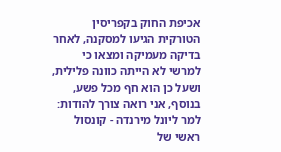אכיפת החוק בקפריסין הטורקית הגיעו למסקנה, לאחר בדיקה מעמיקה ומצאו כי למרשי לא הייתה כוונה פלילית, ושעל כן הוא חף מכל פשע, בנוסף, אני רואה צורך להודות: למר ליונל מירנדה - קונסול ראשי של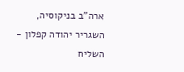ארה"ב בניקוסיה, השגריר יהודה קפלון - השליח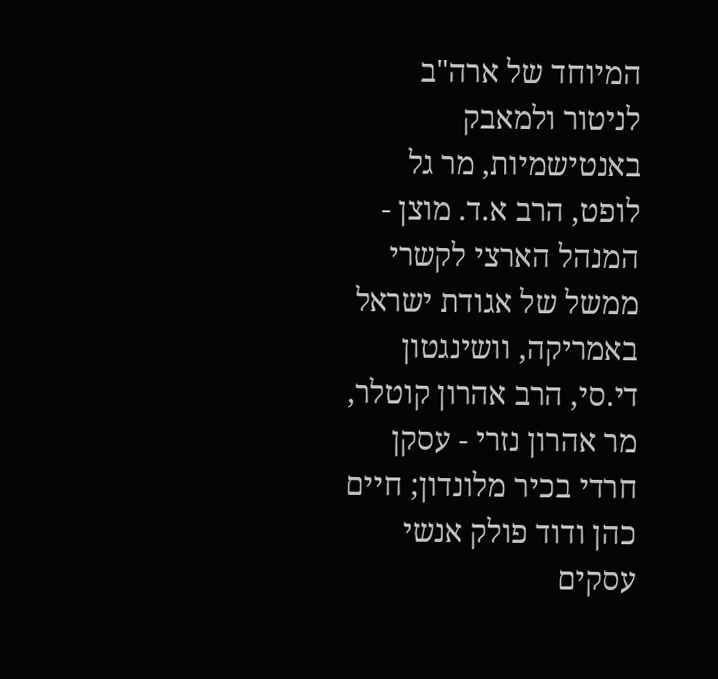המיוחד של ארה"ב לניטור ולמאבק באנטישמיות, מר גל לופט, הרב א.ד. מוצן - המנהל הארצי לקשרי ממשל של אגודת ישראל באמריקה, וושינגטון די.סי, הרב אהרון קוטלר, מר אהרון נזרי - עסקן חרדי בכיר מלונדון; חיים כהן ודוד פולק אנשי עסקים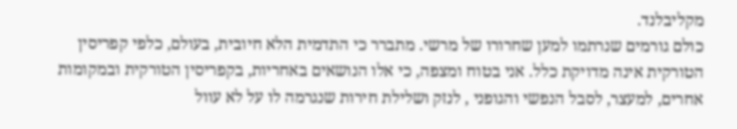מקליבלנד.
כולם גורמים שנרתמו למען שחרורו של מרשי. מתברר כי התדמית הלא חיובית, בעולם, כלפי קפריסין הטורקית אינה מדויקת כלל. אני בטוח ומצפה, כי אלו הנושאים באחריות, בקפריסין הטורקית ובמקומות אחרים, למעצר, לסבל הנפשי והגופני , לנזק ושלילת חירות שנגרמה לו על לא עוול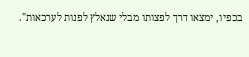בכפיו, ימצאו דרך לפצותו מבלי שנאלץ לפנות לערכאות".